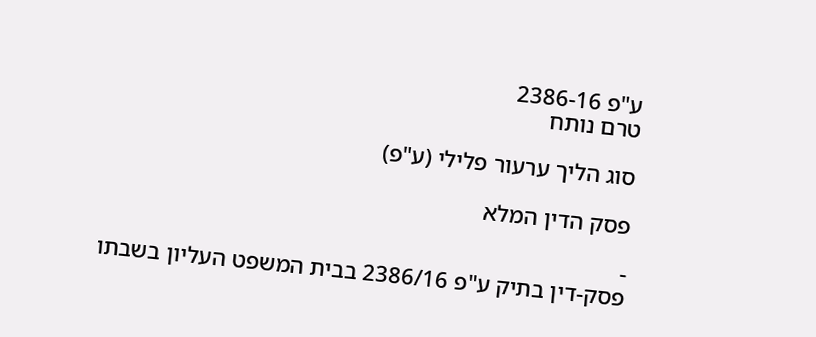ע"פ 2386-16
טרם נותח

סוג הליך ערעור פלילי (ע"פ)

פסק הדין המלא

-
פסק-דין בתיק ע"פ 2386/16 בבית המשפט העליון בשבתו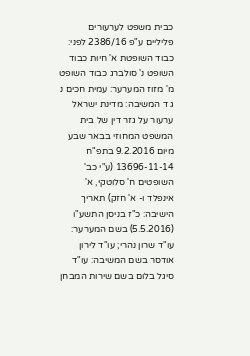כבית משפט לערעורים פליליים ע"פ 2386/16 לפני: כבוד השופטת א' חיות כבוד השופט נ' סולברג כבוד השופט מ' מזוז המערער: עמית חכים נ ג ד המשיבה: מדינת ישראל ערעור על גזר דין של בית המשפט המחוזי בבאר שבע מיום 9.2.2016 בתפ"ח 13696-11-14 (ע"י כב' השופטים ח' סלוטקי, א' אינפלד ו- א' חזק) תאריך הישיבה: כ"ז בניסן התשע"ו (5.5.2016) בשם המערער: עו"ד שרון נהרי; עו"ד לירון אודסר בשם המשיבה: עו"ד סיגל בלום בשם שירות המבחן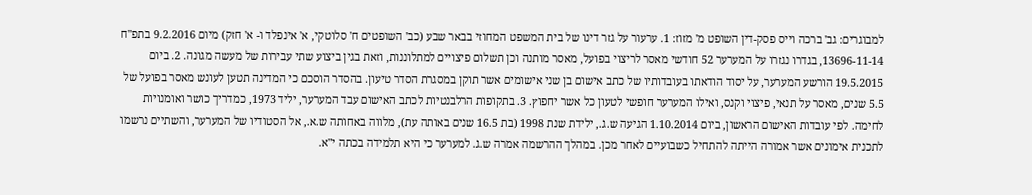למבוגרים: גב' ברכה וייס פסק-דין השופט מ' מזוז: 1. ערעור על גזר דינו של בית המשפט המחוזי בבאר שבע (כב' השופטים ח' סלוטקי, א' אינפלד ו- א' חזק) מיום 9.2.2016 בתפ"ח 13696-11-14, בגדרו נגזרו על המערער 52 חודשי מאסר לריצוי בפועל, מאסר מותנה וכן תשלום פיצויים למתלוננות, וזאת בגין ביצוע שתי עבירות של מעשה מגונה. 2. ביום 19.5.2015 הורשע המערער, על יסוד הודאתו בעובדותיו של כתב אישום בן שני אישומים אשר תוקן במסגרת הסדר טיעון. בהסדר הוסכם כי המדינה תטען לעונש מאסר בפועל של 5.5 שנים, מאסר על תנאי, פיצוי וקנס, ואילו המערער חופשי לטעון כל אשר יחפוץ. 3. בתקופות הרלבנטיות לכתב האישום עבד המערער, יליד 1973, כמדריך כושר ואומנויות לחימה. לפי עובדות האישום הראשון, ביום 1.10.2014 הגיעה ש.ג., ילידת שנת 1998 (בת 16.5 שנים באותה עת), מלווה באחותה ש.א., אל הסטודיו של המערער, והשתיים נרשמו לתכנית אימונים אשר אמורה הייתה להתחיל כשבועיים לאחר מכן. במהלך ההרשמה אמרה ש.ג. למערער כי היא תלמידה בכתה י"א.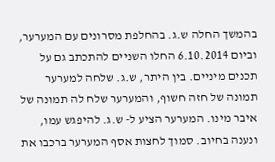בהמשך החלה ש.ג. בהחלפת מסרונים עם המערער, וביום 6.10.2014 החלו השניים להתכתב גם על תכנים מיניים. בין היתר, ש.ג. שלחה למערער תמונה של חזה חשוף, והמערער שלח לה תמונה של איבר מינו. המערער הציע ל- ש.ג. להיפגש עמו, ונענה בחיוב. סמוך לחצות אסף המערער ברכבו את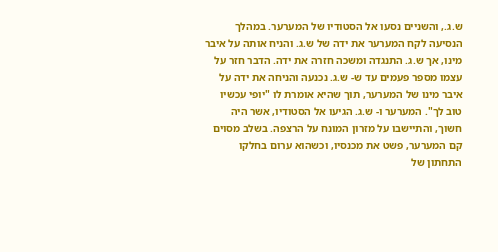ש.ג., והשניים נסעו אל הסטודיו של המערער. במהלך הנסיעה לקח המערער את ידה של ש.ג. והניח אותה על איבר מינו, אך ש.ג. התנגדה ומשכה חזרה את ידה. הדבר חזר על עצמו מספר פעמים עד ש- ש.ג. נכנעה והניחה את ידה על איבר מינו של המערער, תוך שהיא אומרת לו "יופי עכשיו טוב לך". המערער ו- ש.ג. הגיעו אל הסטודיו, אשר היה חשוך, והתיישבו על מזרון המונח על הרצפה. בשלב מסוים קם המערער, פשט את מכנסיו, וכשהוא ערום בחלקו התחתון של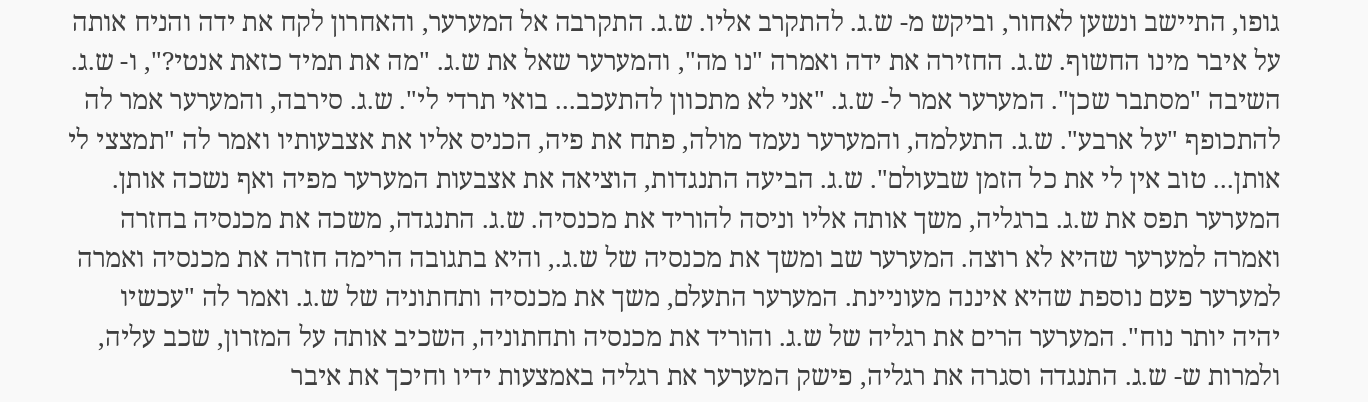גופו, התיישב ונשען לאחור, וביקש מ- ש.ג. להתקרב אליו. ש.ג. התקרבה אל המערער, והאחרון לקח את ידה והניח אותה על איבר מינו החשוף. ש.ג. החזירה את ידה ואמרה "נו מה", והמערער שאל את ש.ג. "מה את תמיד כזאת אנטי?", ו- ש.ג. השיבה "מסתבר שכן". המערער אמר ל- ש.ג. "אני לא מתכוון להתעכב... בואי תרדי לי". ש.ג. סירבה, והמערער אמר לה להתכופף "על ארבע". ש.ג. התעלמה, והמערער נעמד מולה, פתח את פיה, הכניס אליו את אצבעותיו ואמר לה "תמצצי לי אותן... טוב אין לי את כל הזמן שבעולם". ש.ג. הביעה התנגדות, הוציאה את אצבעות המערער מפיה ואף נשכה אותן. המערער תפס את ש.ג. ברגליה, משך אותה אליו וניסה להוריד את מכנסיה. ש.ג. התנגדה, משכה את מכנסיה בחזרה ואמרה למערער שהיא לא רוצה. המערער שב ומשך את מכנסיה של ש.ג., והיא בתגובה הרימה חזרה את מכנסיה ואמרה למערער פעם נוספת שהיא איננה מעוניינת. המערער התעלם, משך את מכנסיה ותחתוניה של ש.ג. ואמר לה "עכשיו יהיה יותר נוח". המערער הרים את רגליה של ש.ג. והוריד את מכנסיה ותחתוניה, השכיב אותה על המזרון, שכב עליה, ולמרות ש- ש.ג. התנגדה וסגרה את רגליה, פישק המערער את רגליה באמצעות ידיו וחיכך את איבר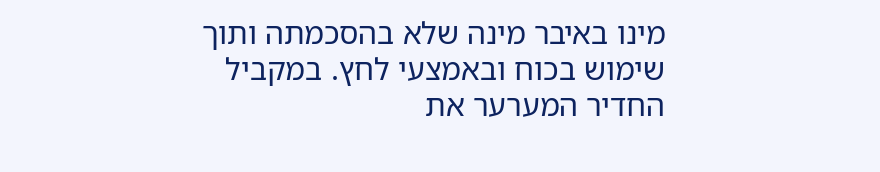מינו באיבר מינה שלא בהסכמתה ותוך שימוש בכוח ובאמצעי לחץ. במקביל החדיר המערער את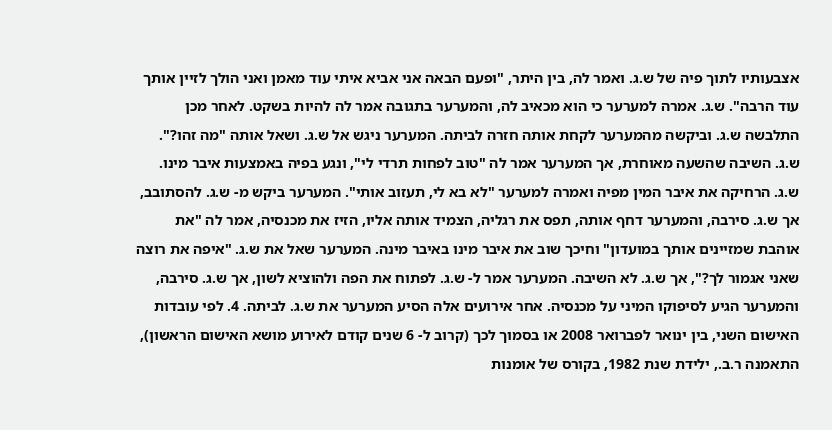אצבעותיו לתוך פיה של ש.ג. ואמר לה, בין היתר, "ופעם הבאה אני אביא איתי עוד מאמן ואני הולך לזיין אותך עוד הרבה". ש.ג. אמרה למערער כי הוא מכאיב לה, והמערער בתגובה אמר לה להיות בשקט. לאחר מכן התלבשה ש.ג. וביקשה מהמערער לקחת אותה חזרה לביתה. המערער ניגש אל ש.ג. ושאל אותה "מה זהו?". ש.ג. השיבה שהשעה מאוחרת, אך המערער אמר לה "טוב לפחות תרדי לי", ונגע בפיה באמצעות איבר מינו. ש.ג. הרחיקה את איבר המין מפיה ואמרה למערער "לא בא לי, תעזוב אותי". המערער ביקש מ- ש.ג. להסתובב, אך ש.ג. סירבה, והמערער דחף אותה, תפס את רגליה, הצמיד אותה אליו, הזיז את מכנסיה, אמר לה "את אוהבת שמזיינים אותך במועדון" וחיכך שוב את איבר מינו באיבר מינה. המערער שאל את ש.ג. "איפה את רוצה שאני אגמור לך?", אך ש.ג. לא השיבה. המערער אמר ל- ש.ג. לפתוח את הפה ולהוציא לשון, אך ש.ג. סירבה, והמערער הגיע לסיפוקו המיני על מכנסיה. אחר אירועים אלה הסיע המערער את ש.ג. לביתה. 4. לפי עובדות האישום השני, בין ינואר לפברואר 2008 או בסמוך לכך (קרוב ל- 6 שנים קודם לאירוע מושא האישום הראשון), התאמנה ר.ב., ילידת שנת 1982, בקורס של אומנות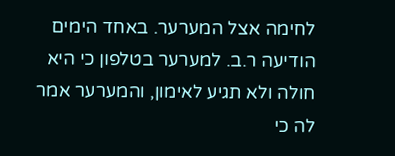לחימה אצל המערער. באחד הימים הודיעה ר.ב. למערער בטלפון כי היא חולה ולא תגיע לאימון, והמערער אמר לה כי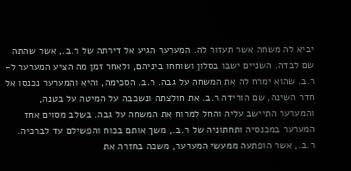יביא לה משחה אשר תעזור לה. המערער הגיע אל דירתה של ר.ב., אשר שהתה שם לבדה. השניים ישבו בסלון ושוחחו ביניהם, ולאחר זמן מה הציע המערער ל- ר.ב. שהוא ימרח לה את המשחה על גבה. ר.ב. הסכימה, והיא והמערער נכנסו אל חדר השינה, שם הורידה ר.ב. את חולצתה ונשכבה על המיטה על בטנה, והמערער התיישב עליה והחל למרוח את המשחה על גבה. בשלב מסוים אחז המערער במכנסיה ותחתוניה של ר.ב., משך אותם בכוח והפשילם עד לברכיה. ר.ב., אשר הופתעה ממעשי המערער, משכה בחזרה את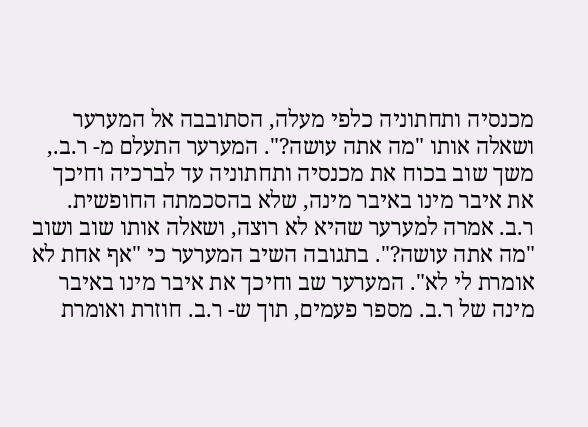מכנסיה ותחתוניה כלפי מעלה, הסתובבה אל המערער ושאלה אותו "מה אתה עושה?". המערער התעלם מ- ר.ב., משך שוב בכוח את מכנסיה ותחתוניה עד לברכיה וחיכך את איבר מינו באיבר מינה, שלא בהסכמתה החופשית. ר.ב. אמרה למערער שהיא לא רוצה, ושאלה אותו שוב ושוב "מה אתה עושה?". בתגובה השיב המערער כי "אף אחת לא אומרת לי לא". המערער שב וחיכך את איבר מינו באיבר מינה של ר.ב. מספר פעמים, תוך ש- ר.ב. חוזרת ואומרת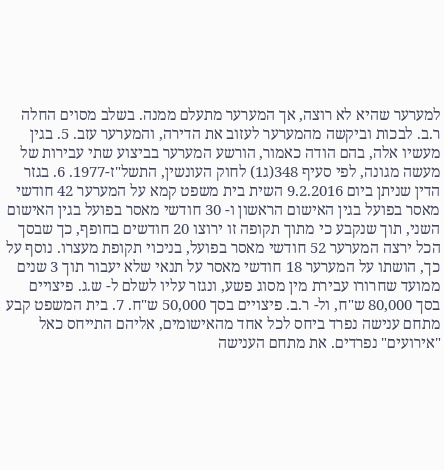למערער שהיא לא רוצה, אך המערער מתעלם ממנה. בשלב מסוים החלה ר.ב. לבכות וביקשה מהמערער לעזוב את הדירה, והמערער עזב. 5. בגין מעשיו אלה, בהם הודה כאמור, הורשע המערער בביצוע שתי עבירות של מעשה מגונה, לפי סעיף 348(ג1) לחוק העונשין, התשל"ז-1977. 6. בגזר הדין שניתן ביום 9.2.2016 השית בית משפט קמא על המערער 42 חודשי מאסר בפועל בגין האישום הראשון ו- 30 חודשי מאסר בפועל בגין האישום השני, תוך שנקבע כי מתוך תקופה זו ירוצו 20 חודשים בחופף, כך שבסך הכל ירצה המערער 52 חודשי מאסר בפועל, בניכוי תקופת מעצרו. נוסף על כך, הושתו על המערער 18 חודשי מאסר על תנאי שלא יעבור תוך 3 שנים ממועד שחרורו עבירת מין מסוג פשע, ונגזר עליו לשלם ל- ש.ג. פיצויים בסך 80,000 ש"ח, ול- ר.ב. פיצויים בסך 50,000 ש"ח. 7. בית המשפט קבע מתחם ענישה נפרד ביחס לכל אחד מהאישומים, אליהם התייחס כאל "אירועים" נפרדים. את מתחם הענישה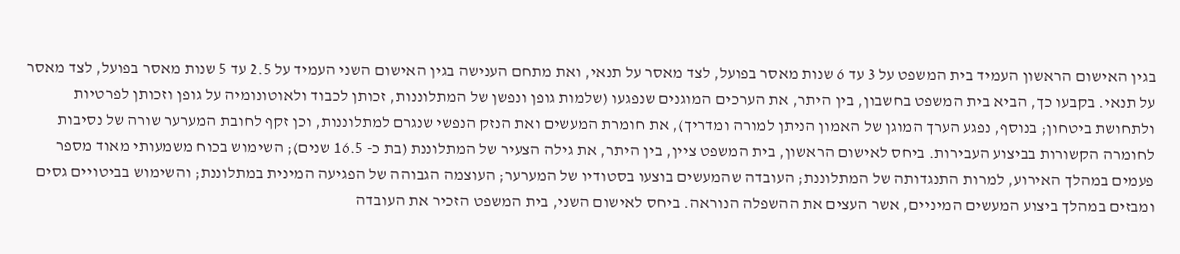בגין האישום הראשון העמיד בית המשפט על 3 עד 6 שנות מאסר בפועל, לצד מאסר על תנאי, ואת מתחם הענישה בגין האישום השני העמיד על 2.5 עד 5 שנות מאסר בפועל, לצד מאסר על תנאי. בקבעו כך, הביא בית המשפט בחשבון, בין היתר, את הערכים המוגנים שנפגעו (שלמות גופן ונפשן של המתלוננות, זכותן לכבוד ולאוטונומיה על גופן וזכותן לפרטיות ולתחושת ביטחון; בנוסף, נפגע הערך המוגן של האמון הניתן למורה ומדריך), את חומרת המעשים ואת הנזק הנפשי שנגרם למתלוננות, וכן זקף לחובת המערער שורה של נסיבות לחומרה הקשורות בביצוע העבירות. ביחס לאישום הראשון, בית המשפט ציין, בין היתר, את גילה הצעיר של המתלוננת (בת כ- 16.5 שנים); השימוש בכוח משמעותי מאוד מספר פעמים במהלך האירוע, למרות התנגדותה של המתלוננת; העובדה שהמעשים בוצעו בסטודיו של המערער; העוצמה הגבוהה של הפגיעה המינית במתלוננת; והשימוש בביטויים גסים ומבזים במהלך ביצוע המעשים המיניים, אשר העצים את ההשפלה הנוראה. ביחס לאישום השני, בית המשפט הזכיר את העובדה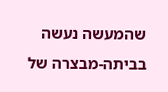שהמעשה נעשה בביתה-מבצרה של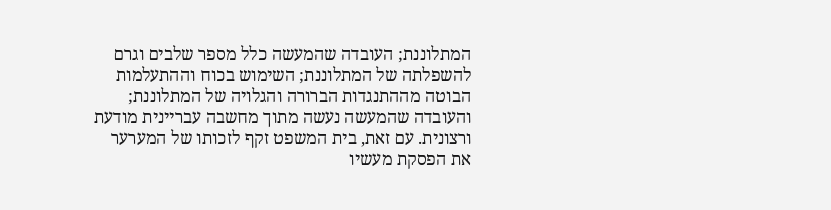המתלוננת; העובדה שהמעשה כלל מספר שלבים וגרם להשפלתה של המתלוננת; השימוש בכוח וההתעלמות הבוטה מההתנגדות הברורה והגלויה של המתלוננת; והעובדה שהמעשה נעשה מתוך מחשבה עבריינית מודעת ורצונית. עם זאת, בית המשפט זקף לזכותו של המערער את הפסקת מעשיו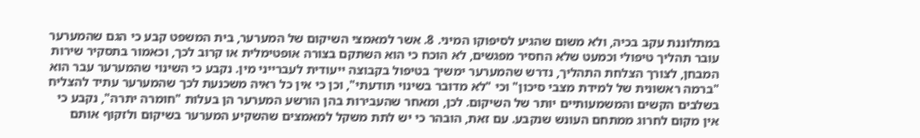במתלוננת עקב בכיה, ולא משום שהגיע לסיפוקו המיני. 8. אשר למאמצי השיקום של המערער, בית המשפט קבע כי הגם שהמערער עובר תהליך טיפולי וכמעט שלא החסיר מפגשים, לא הוכח כי הוא השתקם בצורה אופטימלית או קרוב לכך, וכאמור בתסקיר שירות המבחן, לצורך הצלחת התהליך, נדרש שהמערער ימשיך בטיפול בקבוצה ייעודית לעברייני מין. נקבע כי השינוי שהמערער עבר הוא "ברמה ראשונית של למידת מצבי סיכון" וכי "לא מדובר בשינוי תודעתי", וכן כי אין כל ראיה משכנעת לכך שהמערער עתיד להצליח בשלבים הקשים והמשמעותיים יותר של השיקום. לכן, ומאחר שהעבירות בהן הורשע המערער הן בעלות "חומרה יתרה", נקבע כי אין מקום לחרוג ממתחם העונש שנקבע. עם זאת, הובהר כי יש לתת משקל למאמצים שהשקיע המערער בשיקום ולזקוף אותם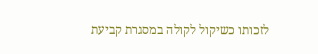לזכותו כשיקול לקולה במסגרת קביעת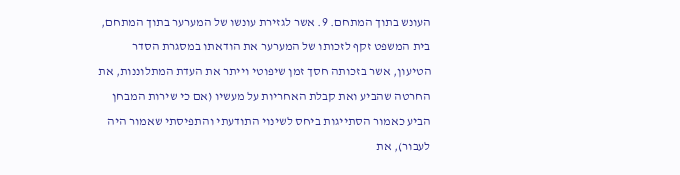העונש בתוך המתחם. 9. אשר לגזירת עונשו של המערער בתוך המתחם, בית המשפט זקף לזכותו של המערער את הודאתו במסגרת הסדר הטיעון, אשר בזכותה חסך זמן שיפוטי וייתר את העדת המתלוננות, את החרטה שהביע ואת קבלת האחריות על מעשיו (אם כי שירות המבחן הביע כאמור הסתייגות ביחס לשינוי התודעתי והתפיסתי שאמור היה לעבור), את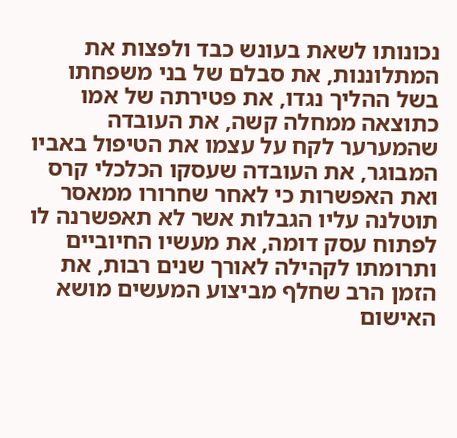נכונותו לשאת בעונש כבד ולפצות את המתלוננות, את סבלם של בני משפחתו בשל ההליך נגדו, את פטירתה של אמו כתוצאה ממחלה קשה, את העובדה שהמערער לקח על עצמו את הטיפול באביו המבוגר, את העובדה שעסקו הכלכלי קרס ואת האפשרות כי לאחר שחרורו ממאסר תוטלנה עליו הגבלות אשר לא תאפשרנה לו לפתוח עסק דומה, את מעשיו החיוביים ותרומתו לקהילה לאורך שנים רבות, את הזמן הרב שחלף מביצוע המעשים מושא האישום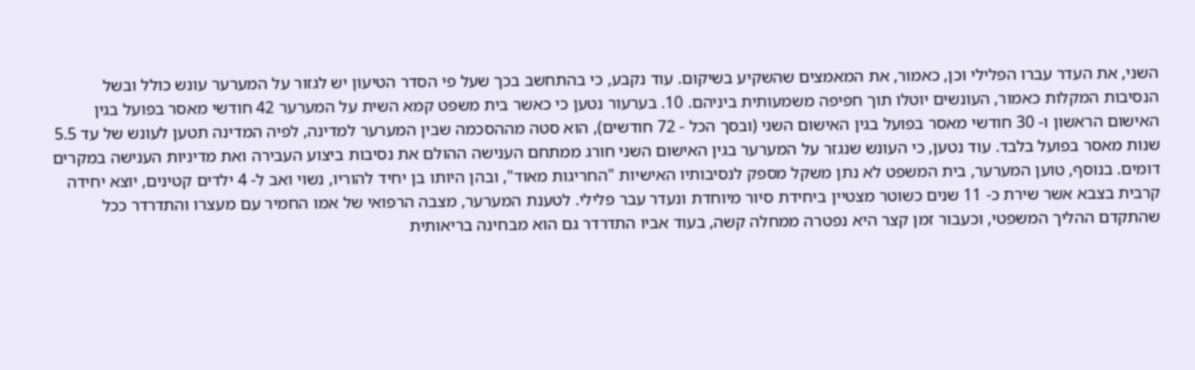השני, את העדר עברו הפלילי וכן, כאמור, את המאמצים שהשקיע בשיקום. עוד נקבע, כי בהתחשב בכך שעל פי הסדר הטיעון יש לגזור על המערער עונש כולל ובשל הנסיבות המקלות כאמור, העונשים יוטלו תוך חפיפה משמעותית ביניהם. 10. בערעור נטען כי כאשר בית משפט קמא השית על המערער 42 חודשי מאסר בפועל בגין האישום הראשון ו- 30 חודשי מאסר בפועל בגין האישום השני (ובסך הכל - 72 חודשים), הוא סטה מההסכמה שבין המערער למדינה, לפיה המדינה תטען לעונש של עד 5.5 שנות מאסר בפועל בלבד. עוד נטען, כי העונש שנגזר על המערער בגין האישום השני חורג ממתחם הענישה ההולם את נסיבות ביצוע העבירה ואת מדיניות הענישה במקרים דומים. בנוסף, טוען המערער, בית המשפט לא נתן משקל מספק לנסיבותיו האישיות "החריגות מאוד", ובהן היותו בן יחיד להוריו, נשוי ואב ל- 4 ילדים קטינים, יוצא יחידה קרבית בצבא אשר שירת כ- 11 שנים כשוטר מצטיין ביחידת סיור מיוחדת ונעדר עבר פלילי. לטענת המערער, מצבה הרפואי של אמו החמיר עם מעצרו והתדרדר ככל שהתקדם ההליך המשפטי, וכעבור זמן קצר היא נפטרה ממחלה קשה, בעוד אביו התדרדר גם הוא מבחינה בריאותית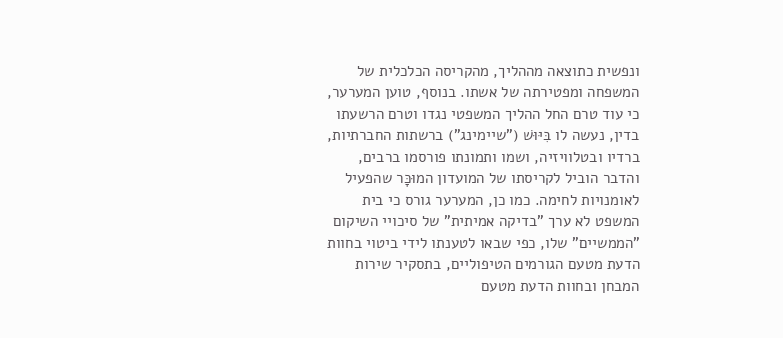ונפשית כתוצאה מההליך, מהקריסה הכלכלית של המשפחה ומפטירתה של אשתו. בנוסף, טוען המערער, כי עוד טרם החל ההליך המשפטי נגדו וטרם הרשעתו בדין, נעשה לו בִּיּוּשׁ ("שיימינג") ברשתות החברתיות, ברדיו ובטלוויזיה, ושמו ותמונתו פורסמו ברבים, והדבר הוביל לקריסתו של המועדון המוּכָּר שהפעיל לאומנויות לחימה. כמו כן, המערער גורס כי בית המשפט לא ערך "בדיקה אמיתית" של סיכויי השיקום "הממשיים" שלו, כפי שבאו לטענתו לידי ביטוי בחוות הדעת מטעם הגורמים הטיפוליים, בתסקיר שירות המבחן ובחוות הדעת מטעם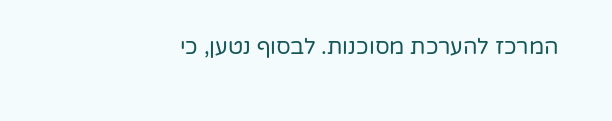המרכז להערכת מסוכנות. לבסוף נטען, כי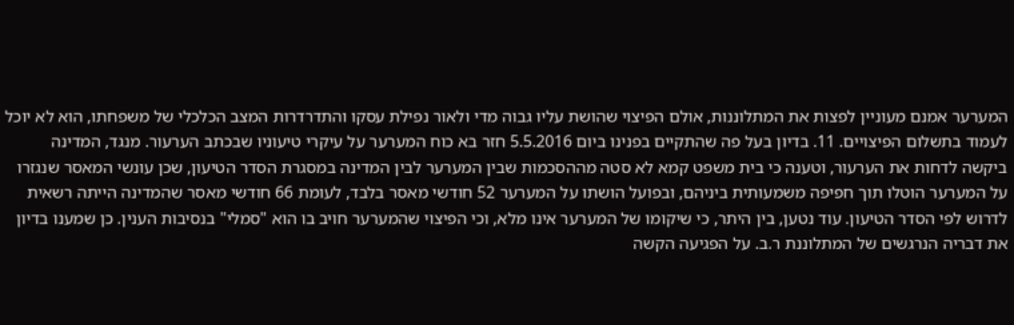המערער אמנם מעוניין לפצות את המתלוננות, אולם הפיצוי שהושת עליו גבוה מדי ולאור נפילת עסקו והתדרדרות המצב הכלכלי של משפחתו, הוא לא יוכל לעמוד בתשלום הפיצויים. 11. בדיון בעל פה שהתקיים בפנינו ביום 5.5.2016 חזר בא כוח המערער על עיקרי טיעוניו שבכתב הערעור. מנגד, המדינה ביקשה לדחות את הערעור, וטענה כי בית משפט קמא לא סטה מההסכמות שבין המערער לבין המדינה במסגרת הסדר הטיעון, שכן עונשי המאסר שנגזרו על המערער הוטלו תוך חפיפה משמעותית ביניהם, ובפועל הושתו על המערער 52 חודשי מאסר בלבד, לעומת 66 חודשי מאסר שהמדינה הייתה רשאית לדרוש לפי הסדר הטיעון. עוד נטען, בין היתר, כי שיקומו של המערער אינו מלא, וכי הפיצוי שהמערער חויב בו הוא "סמלי" בנסיבות הענין. כן שמענו בדיון את דבריה הנרגשים של המתלוננת ר.ב. על הפגיעה הקשה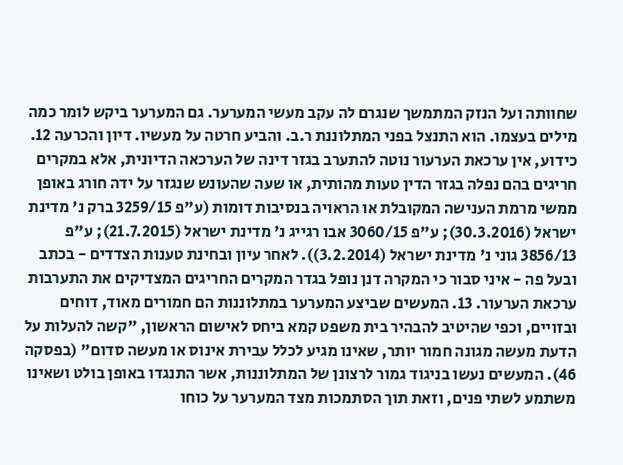שחוותה ועל הנזק המתמשך שנגרם לה עקב מעשי המערער. גם המערער ביקש לומר כמה מילים בעצמו. הוא התנצל בפני המתלוננת ר.ב. והביע חרטה על מעשיו. דיון והכרעה 12. כידוע, אין ערכאת הערעור נוטה להתערב בגזר דינה של הערכאה הדיונית, אלא במקרים חריגים בהם נפלה בגזר הדין טעות מהותית, או שעה שהעונש שנגזר על ידה חורג באופן ממשי מרמת הענישה המקובלת או הראויה בנסיבות דומות (ע"פ 3259/15 ברק נ' מדינת ישראל (30.3.2016); ע"פ 3060/15 אבו רגייג נ' מדינת ישראל (21.7.2015); ע"פ 3856/13 גוני נ' מדינת ישראל (3.2.2014)). לאחר עיון ובחינת טענות הצדדים - בכתב ובעל פה - איני סבור כי המקרה דנן נופל בגדר המקרים החריגים המצדיקים את התערבות ערכאת הערעור. 13. המעשים שביצע המערער במתלוננות הם חמורים מאוד, דוחים ובזויים, וכפי שהיטיב להבהיר בית משפט קמא ביחס לאישום הראשון, "קשה להעלות על הדעת מעשה מגונה חמור יותר, שאינו מגיע לכלל עבירת אינוס או מעשה סדום" (בפסקה 46). המעשים נעשו בניגוד גמור לרצונן של המתלוננות, אשר התנגדו באופן בולט ושאינו משתמע לשתי פנים, וזאת תוך הסתמכות מצד המערער על כוחו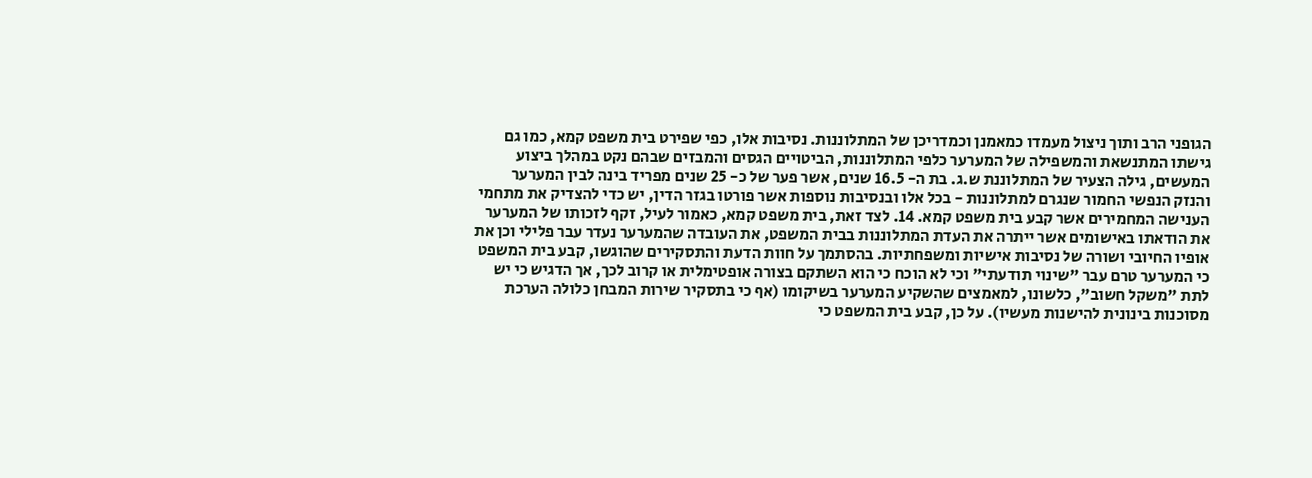הגופני הרב ותוך ניצול מעמדו כמאמנן וכמדריכן של המתלוננות. נסיבות אלו, כפי שפירט בית משפט קמא, כמו גם גישתו המתנשאת והמשפילה של המערער כלפי המתלוננות, הביטויים הגסים והמבזים שבהם נקט במהלך ביצוע המעשים, גילה הצעיר של המתלוננת ש.ג. בת ה- 16.5 שנים, אשר פער של כ- 25 שנים מפריד בינה לבין המערער והנזק הנפשי החמור שנגרם למתלוננות - בכל אלו ובנסיבות נוספות אשר פורטו בגזר הדין, יש כדי להצדיק את מתחמי הענישה המחמירים אשר קבע בית משפט קמא. 14. לצד זאת, בית משפט קמא, כאמור לעיל, זקף לזכותו של המערער את הודאתו באישומים אשר ייתרה את העדת המתלוננות בבית המשפט, את העובדה שהמערער נעדר עבר פלילי וכן את אופיו החיובי ושורה של נסיבות אישיות ומשפחתיות. בהסתמך על חוות הדעת והתסקירים שהוגשו, קבע בית המשפט כי המערער טרם עבר "שינוי תודעתי" וכי לא הוכח כי הוא השתקם בצורה אופטימלית או קרוב לכך, אך הדגיש כי יש לתת "משקל חשוב", כלשונו, למאמצים שהשקיע המערער בשיקומו (אף כי בתסקיר שירות המבחן כלולה הערכת מסוכנות בינונית להישנות מעשיו). על כן, קבע בית המשפט כי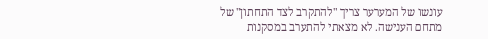עונשו של המערער צריך "להתקרב לצד התחתון" של מתחם הענישה. לא מצאתי להתערב במסקנות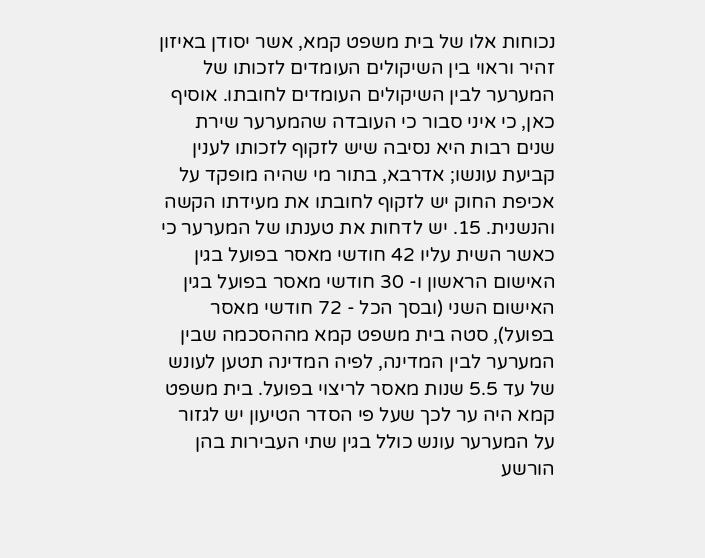נכוחות אלו של בית משפט קמא, אשר יסודן באיזון זהיר וראוי בין השיקולים העומדים לזכותו של המערער לבין השיקולים העומדים לחובתו. אוסיף כאן, כי איני סבור כי העובדה שהמערער שירת שנים רבות היא נסיבה שיש לזקוף לזכותו לענין קביעת עונשו; אדרבא, בתור מי שהיה מופקד על אכיפת החוק יש לזקוף לחובתו את מעידתו הקשה והנשנית. 15. יש לדחות את טענתו של המערער כי כאשר השית עליו 42 חודשי מאסר בפועל בגין האישום הראשון ו- 30 חודשי מאסר בפועל בגין האישום השני (ובסך הכל - 72 חודשי מאסר בפועל), סטה בית משפט קמא מההסכמה שבין המערער לבין המדינה, לפיה המדינה תטען לעונש של עד 5.5 שנות מאסר לריצוי בפועל. בית משפט קמא היה ער לכך שעל פי הסדר הטיעון יש לגזור על המערער עונש כולל בגין שתי העבירות בהן הורשע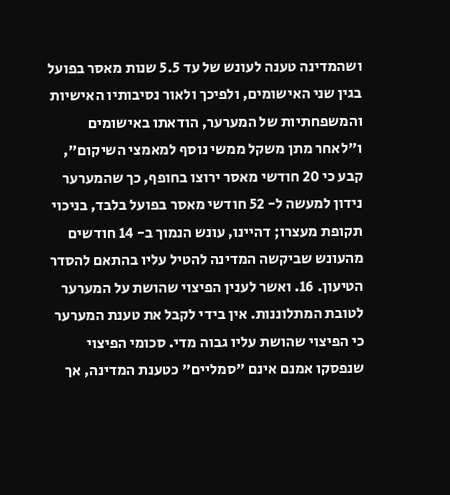ושהמדינה טענה לעונש של עד 5.5 שנות מאסר בפועל בגין שני האישומים, ולפיכך ולאור נסיבותיו האישיות והמשפחתיות של המערער, הודאתו באישומים ו"לאחר מתן משקל ממשי נוסף למאמצי השיקום", קבע כי 20 חודשי מאסר ירוצו בחופף, כך שהמערער נידון למעשה ל- 52 חודשי מאסר בפועל בלבד, בניכוי תקופת מעצרו; דהיינו, עונש הנמוך ב- 14 חודשים מהעונש שביקשה המדינה להטיל עליו בהתאם להסדר הטיעון. 16. ואשר לענין הפיצוי שהושת על המערער לטובת המתלוננות. אין בידי לקבל את טענת המערער כי הפיצוי שהושת עליו גבוה מדי. סכומי הפיצוי שנפסקו אמנם אינם "סמליים" כטענת המדינה, אך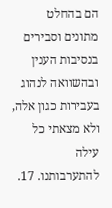הם בהחלט מתונים וסבירים בנסיבות הענין ובהשוואה לנהוג בעבירות כגון אלה, ולא מצאתי כל עילה להתערבותנו. 17.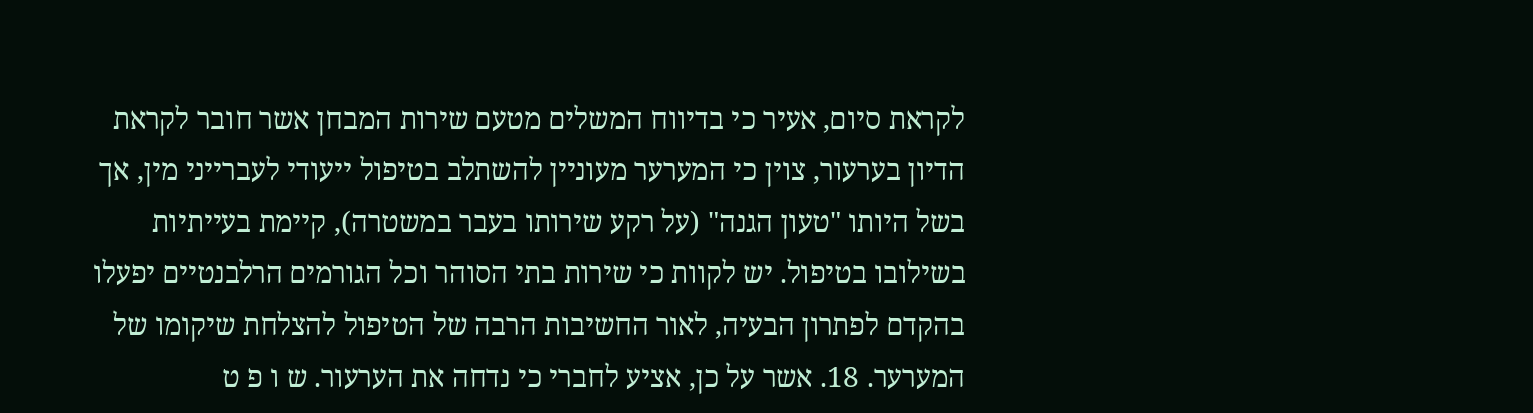לקראת סיום, אעיר כי בדיווח המשלים מטעם שירות המבחן אשר חובר לקראת הדיון בערעור, צוין כי המערער מעוניין להשתלב בטיפול ייעודי לעברייני מין, אך בשל היותו "טעון הגנה" (על רקע שירותו בעבר במשטרה), קיימת בעייתיות בשילובו בטיפול. יש לקוות כי שירות בתי הסוהר וכל הגורמים הרלבנטיים יפעלו בהקדם לפתרון הבעיה, לאור החשיבות הרבה של הטיפול להצלחת שיקומו של המערער. 18. אשר על כן, אציע לחברי כי נדחה את הערעור. ש ו פ ט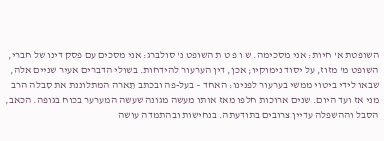השופטת א' חיות: אני מסכימה. ש ו פ ט ת השופט נ' סולברג: אני מסכים עם פסק דינו של חברי, השופט מ' מזוז, על יסוד נימוקיו; אכן, דין הערעור להידחות. בשולי הדברים אעיר שניים אלה, שבאו לידי ביטוי ממשי בערעור לפנינו: האחד – בעל-פה ובכתב תֵארה המתלוננת את סִבלה הרב מני אז ועד היום. שנים ארוכות חלפו מאז אותו מעשה מגונה שעשה המערער בכוח בגופה. הכאב, הסבל וההשפלה עדיין צרובים בתודעתה. בנחישות ובהתמדה עושה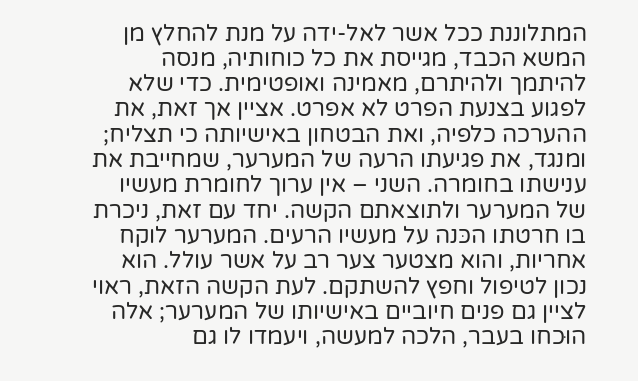המתלוננת ככל אשר לאל-ידה על מנת להחלץ מן המשא הכבד, מגייסת את כל כוחותיה, מנסה להיתמך ולהיתרם, מאמינה ואופטימית. כדי שלא לפגוע בצנעת הפרט לא אפרט. אציין אך זאת, את ההערכה כלפיה, ואת הבטחון באישיותה כי תצליח; ומנגד, את פגיעתו הרעה של המערער, שמחייבת את ענישתו בחומרה. השני – אין ערוך לחומרת מעשיו של המערער ולתוצאתם הקשה. יחד עם זאת, ניכרת בו חרטתו הכּנה על מעשיו הרעים. המערער לוקח אחריות, והוא מצטער צער רב על אשר עולל. הוא נכון לטיפול וחפץ להשתקם. לעת הקשה הזאת, ראוי לציין גם פנים חיוביים באישיותו של המערער; אלה הוּכחו בעבר, הלכה למעשה, ויעמדו לו גם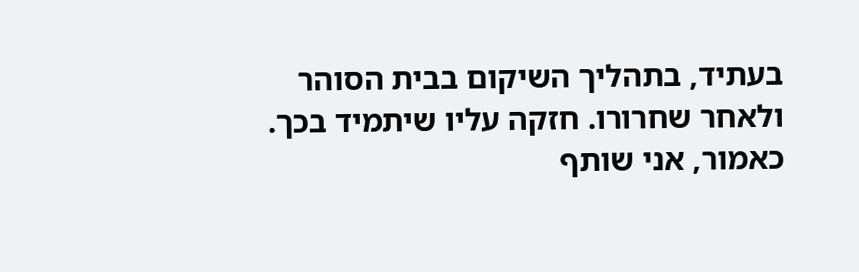בעתיד, בתהליך השיקום בבית הסוהר ולאחר שחרורו. חזקה עליו שיתמיד בכך. כאמור, אני שותף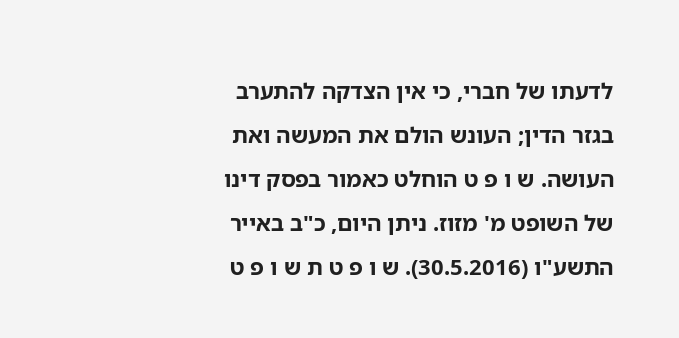לדעתו של חברי, כי אין הצדקה להתערב בגזר הדין; העונש הולם את המעשה ואת העושה. ש ו פ ט הוחלט כאמור בפסק דינו של השופט מ' מזוז. ניתן היום, כ"ב באייר התשע"ו (30.5.2016). ש ו פ ט ת ש ו פ ט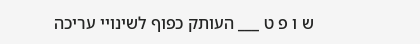ש ו פ ט ___ העותק כפוף לשינויי עריכה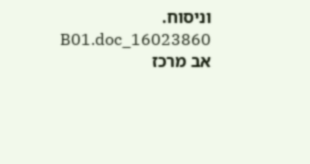וניסוח. 16023860_B01.doc אב מרכז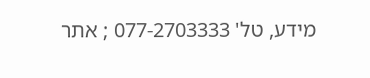מידע, טל' 077-2703333 ; אתר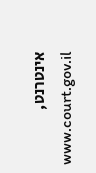אינטרנט, www.court.gov.il